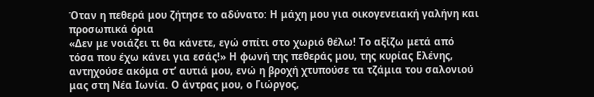Όταν η πεθερά μου ζήτησε το αδύνατο: Η μάχη μου για οικογενειακή γαλήνη και προσωπικά όρια
«Δεν με νοιάζει τι θα κάνετε, εγώ σπίτι στο χωριό θέλω! Το αξίζω μετά από τόσα που έχω κάνει για εσάς!» Η φωνή της πεθεράς μου, της κυρίας Ελένης, αντηχούσε ακόμα στ’ αυτιά μου, ενώ η βροχή χτυπούσε τα τζάμια του σαλονιού μας στη Νέα Ιωνία. Ο άντρας μου, ο Γιώργος,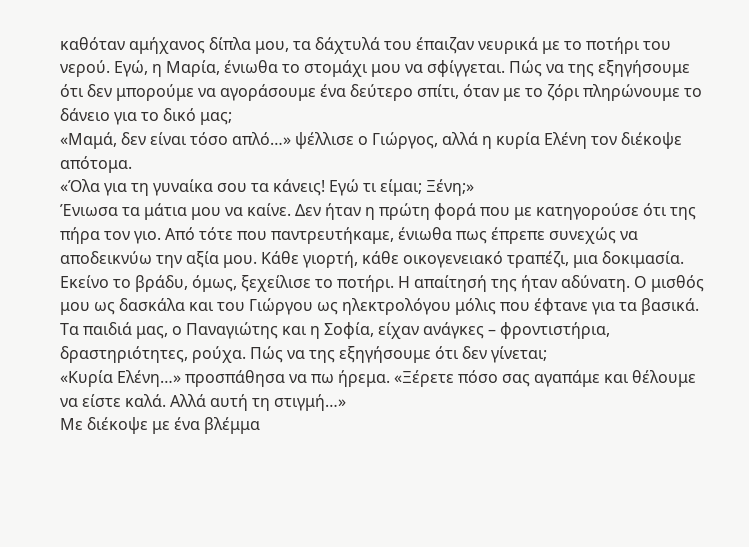καθόταν αμήχανος δίπλα μου, τα δάχτυλά του έπαιζαν νευρικά με το ποτήρι του νερού. Εγώ, η Μαρία, ένιωθα το στομάχι μου να σφίγγεται. Πώς να της εξηγήσουμε ότι δεν μπορούμε να αγοράσουμε ένα δεύτερο σπίτι, όταν με το ζόρι πληρώνουμε το δάνειο για το δικό μας;
«Μαμά, δεν είναι τόσο απλό…» ψέλλισε ο Γιώργος, αλλά η κυρία Ελένη τον διέκοψε απότομα.
«Όλα για τη γυναίκα σου τα κάνεις! Εγώ τι είμαι; Ξένη;»
Ένιωσα τα μάτια μου να καίνε. Δεν ήταν η πρώτη φορά που με κατηγορούσε ότι της πήρα τον γιο. Από τότε που παντρευτήκαμε, ένιωθα πως έπρεπε συνεχώς να αποδεικνύω την αξία μου. Κάθε γιορτή, κάθε οικογενειακό τραπέζι, μια δοκιμασία.
Εκείνο το βράδυ, όμως, ξεχείλισε το ποτήρι. Η απαίτησή της ήταν αδύνατη. Ο μισθός μου ως δασκάλα και του Γιώργου ως ηλεκτρολόγου μόλις που έφτανε για τα βασικά. Τα παιδιά μας, ο Παναγιώτης και η Σοφία, είχαν ανάγκες – φροντιστήρια, δραστηριότητες, ρούχα. Πώς να της εξηγήσουμε ότι δεν γίνεται;
«Κυρία Ελένη…» προσπάθησα να πω ήρεμα. «Ξέρετε πόσο σας αγαπάμε και θέλουμε να είστε καλά. Αλλά αυτή τη στιγμή…»
Με διέκοψε με ένα βλέμμα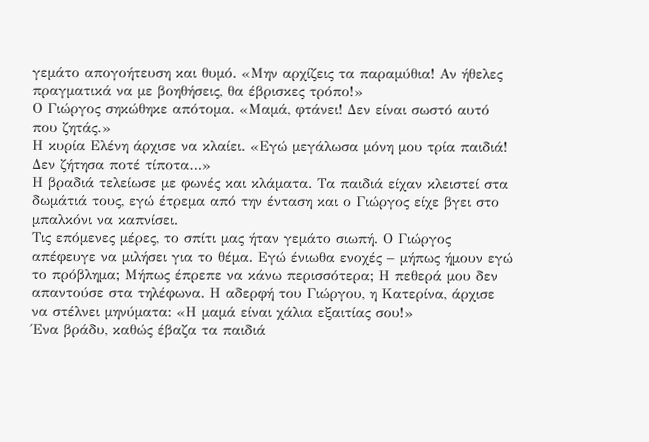γεμάτο απογοήτευση και θυμό. «Μην αρχίζεις τα παραμύθια! Αν ήθελες πραγματικά να με βοηθήσεις, θα έβρισκες τρόπο!»
Ο Γιώργος σηκώθηκε απότομα. «Μαμά, φτάνει! Δεν είναι σωστό αυτό που ζητάς.»
Η κυρία Ελένη άρχισε να κλαίει. «Εγώ μεγάλωσα μόνη μου τρία παιδιά! Δεν ζήτησα ποτέ τίποτα…»
Η βραδιά τελείωσε με φωνές και κλάματα. Τα παιδιά είχαν κλειστεί στα δωμάτιά τους, εγώ έτρεμα από την ένταση και ο Γιώργος είχε βγει στο μπαλκόνι να καπνίσει.
Τις επόμενες μέρες, το σπίτι μας ήταν γεμάτο σιωπή. Ο Γιώργος απέφευγε να μιλήσει για το θέμα. Εγώ ένιωθα ενοχές – μήπως ήμουν εγώ το πρόβλημα; Μήπως έπρεπε να κάνω περισσότερα; Η πεθερά μου δεν απαντούσε στα τηλέφωνα. Η αδερφή του Γιώργου, η Κατερίνα, άρχισε να στέλνει μηνύματα: «Η μαμά είναι χάλια εξαιτίας σου!»
Ένα βράδυ, καθώς έβαζα τα παιδιά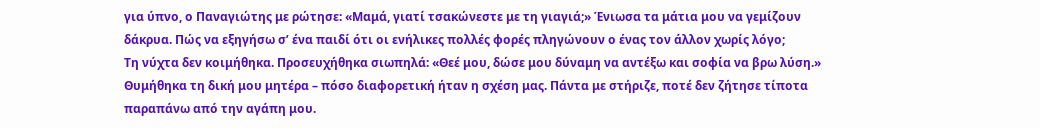για ύπνο, ο Παναγιώτης με ρώτησε: «Μαμά, γιατί τσακώνεστε με τη γιαγιά;» Ένιωσα τα μάτια μου να γεμίζουν δάκρυα. Πώς να εξηγήσω σ’ ένα παιδί ότι οι ενήλικες πολλές φορές πληγώνουν ο ένας τον άλλον χωρίς λόγο;
Τη νύχτα δεν κοιμήθηκα. Προσευχήθηκα σιωπηλά: «Θεέ μου, δώσε μου δύναμη να αντέξω και σοφία να βρω λύση.» Θυμήθηκα τη δική μου μητέρα – πόσο διαφορετική ήταν η σχέση μας. Πάντα με στήριζε, ποτέ δεν ζήτησε τίποτα παραπάνω από την αγάπη μου.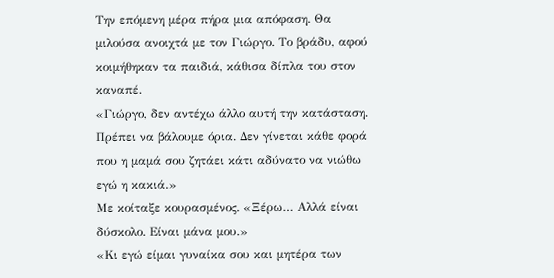Την επόμενη μέρα πήρα μια απόφαση. Θα μιλούσα ανοιχτά με τον Γιώργο. Το βράδυ, αφού κοιμήθηκαν τα παιδιά, κάθισα δίπλα του στον καναπέ.
«Γιώργο, δεν αντέχω άλλο αυτή την κατάσταση. Πρέπει να βάλουμε όρια. Δεν γίνεται κάθε φορά που η μαμά σου ζητάει κάτι αδύνατο να νιώθω εγώ η κακιά.»
Με κοίταξε κουρασμένος. «Ξέρω… Αλλά είναι δύσκολο. Είναι μάνα μου.»
«Κι εγώ είμαι γυναίκα σου και μητέρα των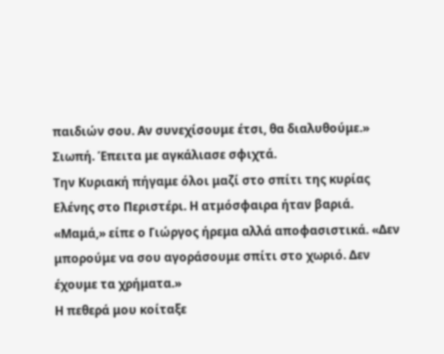παιδιών σου. Αν συνεχίσουμε έτσι, θα διαλυθούμε.»
Σιωπή. Έπειτα με αγκάλιασε σφιχτά.
Την Κυριακή πήγαμε όλοι μαζί στο σπίτι της κυρίας Ελένης στο Περιστέρι. Η ατμόσφαιρα ήταν βαριά.
«Μαμά,» είπε ο Γιώργος ήρεμα αλλά αποφασιστικά. «Δεν μπορούμε να σου αγοράσουμε σπίτι στο χωριό. Δεν έχουμε τα χρήματα.»
Η πεθερά μου κοίταξε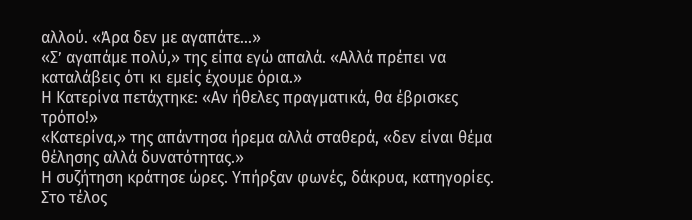αλλού. «Άρα δεν με αγαπάτε…»
«Σ’ αγαπάμε πολύ,» της είπα εγώ απαλά. «Αλλά πρέπει να καταλάβεις ότι κι εμείς έχουμε όρια.»
Η Κατερίνα πετάχτηκε: «Αν ήθελες πραγματικά, θα έβρισκες τρόπο!»
«Κατερίνα,» της απάντησα ήρεμα αλλά σταθερά, «δεν είναι θέμα θέλησης αλλά δυνατότητας.»
Η συζήτηση κράτησε ώρες. Υπήρξαν φωνές, δάκρυα, κατηγορίες. Στο τέλος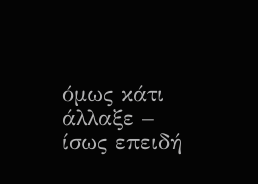όμως κάτι άλλαξε – ίσως επειδή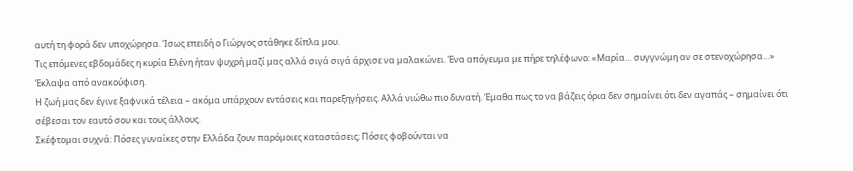αυτή τη φορά δεν υποχώρησα. Ίσως επειδή ο Γιώργος στάθηκε δίπλα μου.
Τις επόμενες εβδομάδες η κυρία Ελένη ήταν ψυχρή μαζί μας αλλά σιγά σιγά άρχισε να μαλακώνει. Ένα απόγευμα με πήρε τηλέφωνο: «Μαρία… συγγνώμη αν σε στενοχώρησα…» Έκλαψα από ανακούφιση.
Η ζωή μας δεν έγινε ξαφνικά τέλεια – ακόμα υπάρχουν εντάσεις και παρεξηγήσεις. Αλλά νιώθω πιο δυνατή. Έμαθα πως το να βάζεις όρια δεν σημαίνει ότι δεν αγαπάς – σημαίνει ότι σέβεσαι τον εαυτό σου και τους άλλους.
Σκέφτομαι συχνά: Πόσες γυναίκες στην Ελλάδα ζουν παρόμοιες καταστάσεις; Πόσες φοβούνται να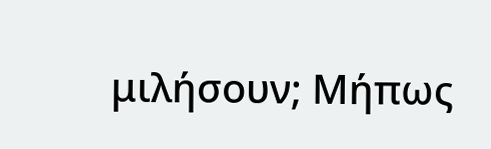μιλήσουν; Μήπως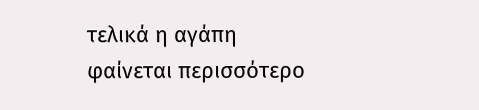τελικά η αγάπη φαίνεται περισσότερο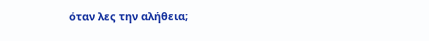όταν λες την αλήθεια;